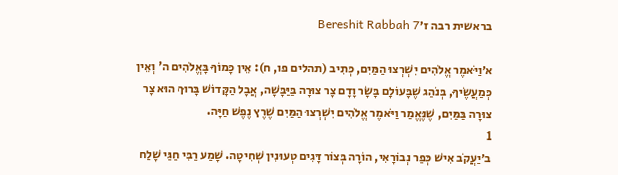בראשית רבה ז׳Bereshit Rabbah 7

א׳וַיֹּאמֶר אֱלֹהִים יִשְׁרְצוּ הַמַּיִם, כְּתִיב (תהלים פו, ח): אֵין כָּמוֹךָ בָּאֱלֹהִים ה' וְאֵין כְּמַעֲשֶׂיךָ, בְּנֹהַג שֶׁבָּעוֹלָם בָּשָׂר וָדָם צָר צוּרָה בַּיַּבָּשָׁה, אֲבָל הַקָּדוֹשׁ בָּרוּךְ הוּא צָר צוּרָה בַּמַּיִם, שֶׁנֶּאֱמַר וַיֹּאמֶר אֱלֹהִים יִשְׁרְצוּ הַמַּיִם שֶׁרֶץ נֶפֶשׁ חַיָּה.
1
ב׳יַעֲקֹב אִישׁ כְּפַר נְבוֹרָאִי, הוֹרָה בְּצוֹר דָּגִים טְעוּנִין שְׁחִיטָה. שָׁמַע רַבִּי חַגַּי שָׁלַח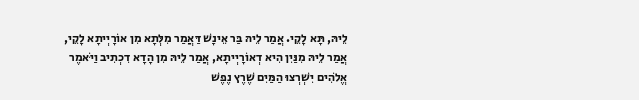לֵיהּ, תָּא לָקֵי. אֲמַר לֵיהּ בַּר אֵינָשׁ דַּאֲמַר מִלְּתָא מִן אוֹרָיְיתָא לָקֵי, אֲמַר לֵיהּ מִנַּיִן הִיא דְאוֹרָיְיתָא, אֲמַר לֵיהּ מִן הָדָא דִכְתִיב וַיֹּאמֶר אֱלֹהִים יִשְׁרְצוּ הַמַּיִם שֶׁרֶץ נֶפֶשׁ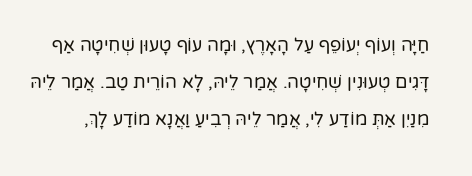חַיָּה וְעוֹף יְעוֹפֵף עַל הָאָרֶץ, וּמָה עוֹף טָעוּן שְׁחִיטָה אַף דָּגִים טְעוּנִין שְׁחִיטָה. אֲמַר לֵיהּ, לָא הוֹרֵית טַב. אֲמַר לֵיהּ מִנַיִן אַתְּ מוֹדַע לִי, אֲמַר לֵיהּ רְבִיעַ וַאֲנָא מוֹדַע לָךְ,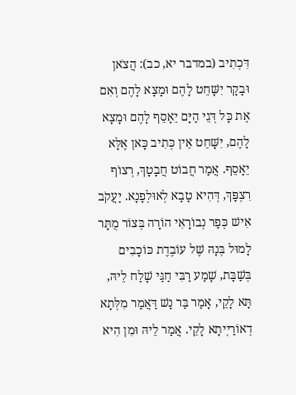דִּכְתִיב (במדבר יא, כב): הֲצֹאן וּבָקָר יִשָּׁחֵט לָהֶם וּמָצָא לָהֶם וְאִם אֶת כָּל דְּגֵי הַיָּם יֵאָסֵף לָהֶם וּמָצָא לָהֶם, יִשָּׁחֵט אֵין כְּתִיב כָּאן אֶלָּא יֵאָסֵף. אֲמַר חֲבוֹט חֲבָטָךְ, רְצוֹף רִצְפָּךְ, דְּהִיא טָבָא לְאוּלְפָנָא. יַעֲקֹב אִישׁ כְּפַר נְבוֹרָאִי הוֹרָה בְּצוֹר מֻתָּר לָמוּל בְּנָהּ שֶׁל עוֹבֶדֶת כּוֹכָבִים בְּשַׁבָּת, שָׁמַע רַבִּי חַגַּי שָׁלַח לֵיהּ, תָּא לָקֵי, אָמַר בַּר נָשׁ דַּאֲמַר מִלְּתָא דְאוֹרַיְיתָא לָקֵי. אֲמַר לֵיהּ וּמִן הִיא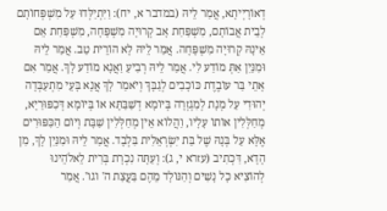דְאוֹרָיְיתָא, אֲמַר לֵיהּ (במדבר א, יח): וַיִּתְיַלְּדוּ עַל מִשְׁפְּחוֹתָם לְבֵית אֲבוֹתָם, מִשְׁפַּחַת אָב קְרוּיָה מִשְׁפָּחָה, מִשְׁפַּחַת אֵם אֵינָהּ קְרוּיָה מִשְׁפָּחָה. אֲמַר לֵיהּ לָא הוֹרֵית טַב. אֲמַר לֵיהּ וּמִנַּיִן אַתְּ מוֹדַע לִי. אֲמַר לֵיהּ רְבִיעַ וַאֲנָא מוֹדַע לָךְ. אֲמַר אִם אָתֵי בַּר עוֹבֶדֶת כּוֹכָבִים לְגַבָּךְ וְיֹאמַר לָךְ אֲנָא בָּעֵי מִתְעַבְּדָה יְהוּדִי עַל מְנָת לְמִגְזְרָה בְּיוֹמָא דְשַׁבַּתָּא אוֹ בְּיוֹמָא דְּכִפּוּרַיָא, מְחַלְּלִין אוֹתוֹ עָלָיו, וַהֲלוֹא אֵין מְחַלְּלִין שַׁבָּת וְיוֹם הַכִּפּוּרִים אֶלָּא עַל בְּנָהּ שֶׁל בַּת יִשְׂרְאֵלִית בִּלְבָד. אֲמַר לֵיהּ וּמִנַּיִן לָךְ, מִן הָדָא, דִּכְתִיב (עזרא י, ג): וְעַתָּה נִכְרָת בְּרִית לֵאלֹהֵינוּ לְהוֹצִיא כָל נָשִׁים וְהַנּוֹלָד מֵהֶם בַּעֲצַת ה' וגו'. אֲמַר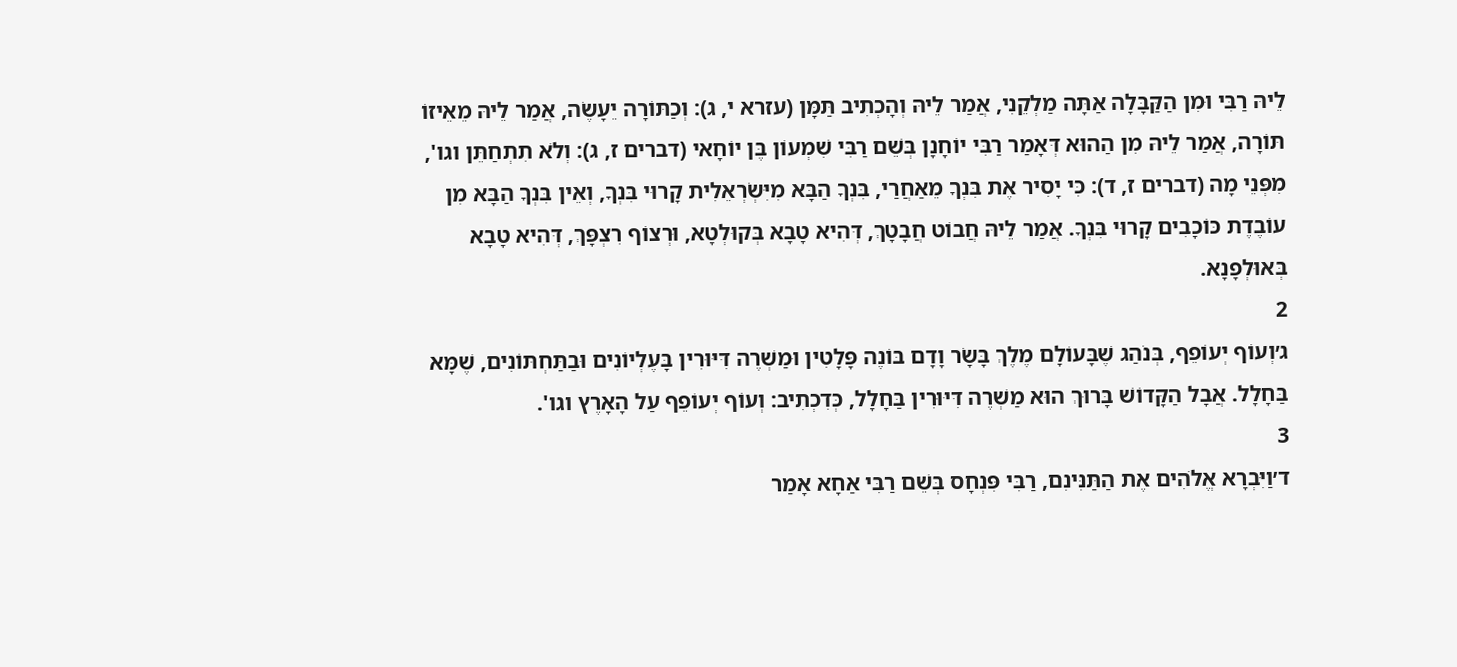לֵיהּ רַבִּי וּמִן הַקַּבָּלָה אַתָּה מַלְקֵנִי, אֲמַר לֵיהּ וְהָכְתִיב תַּמָּן (עזרא י, ג): וְכַתּוֹרָה יֵעָשֶׂה, אֲמַר לֵיהּ מֵאֵיזוֹ תּוֹרָה, אֲמַר לֵיהּ מִן הַהוּא דְּאָמַר רַבִּי יוֹחָנָן בְּשֵׁם רַבִּי שִׁמְעוֹן בֶּן יוֹחָאי (דברים ז, ג): וְלֹא תִתְחַתֵּן וגו', מִפְּנֵי מָה (דברים ז, ד): כִּי יָסִיר אֶת בִּנְךָ מֵאַחֲרַי, בִּנְךָ הַבָּא מִיִּשְׂרְאֵלִית קָרוּי בִּנְךָ, וְאֵין בִּנְךָ הַבָּא מִן עוֹבֶדֶת כּוֹכָבִים קָרוּי בִּנְךָ. אֲמַר לֵיהּ חֲבוֹט חֲבָטָךְ, דְּהִיא טָבָא בְּקוּלְטָא, וּרְצוֹף רִצְפָּךְ, דְּהִיא טָבָא בְּאוּלְפָנָא.
2
ג׳וְעוֹף יְעוֹפֵף, בְּנֹהַג שֶׁבָּעוֹלָם מֶלֶךְ בָּשָׂר וָדָם בּוֹנֶה פָּלָטִין וּמַשְׁרֶה דִּיּוּרִין בָּעֶלְיוֹנִים וּבַתַּחְתּוֹנִים, שֶׁמָּא בַּחָלָל. אֲבָל הַקָּדוֹשׁ בָּרוּךְ הוּא מַשְׁרֶה דִּיּוּרִין בַּחָלָל, כְּדִכְתִיב: וְעוֹף יְעוֹפֵף עַל הָאָרֶץ וגו'.
3
ד׳וַיִּבְרָא אֱלֹהִים אֶת הַתַּנִּינִם, רַבִּי פִּנְחָס בְּשֵׁם רַבִּי אַחָא אָמַר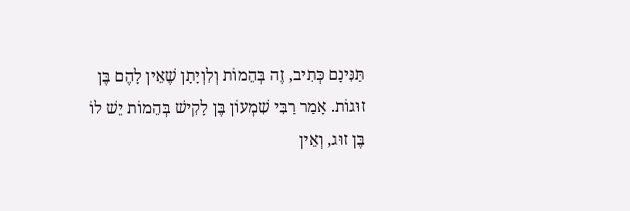תַּנִּינָם כְּתִיב, זֶה בְּהֵמוֹת וְלִוְיָתָן שֶׁאֵין לָהֶם בֶּן זוּגוֹת. אָמַר רַבִּי שִׁמְעוֹן בֶּן לָקִישׁ בְּהֵמוֹת יֵשׁ לוֹ בֶּן זוּג, וְאֵין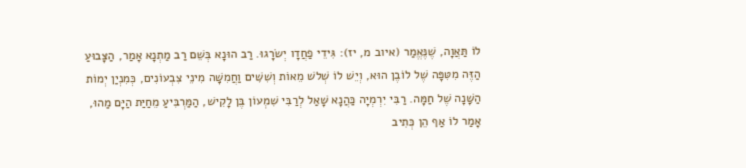לוֹ תַּאֲוָה, שֶׁנֶּאֱמַר (איוב מ, יז): גִּידֵי פַחֲדָו יְשׂרָגוּ. רַב הוּנָא בְּשֵׁם רַב מַתְנָא אָמַר, הַצָּבוּעַ הַזֶּה מִטִּפָּה שֶׁל לוֹבֶן הוּא, וְיֵשׁ לוֹ שְׁלשׁ מֵאוֹת וְשִׁשִּׁים וַחֲמִשָּׁה מִינֵי צִבְעוֹנִים, כְּמִנְיַן יְמוֹת הַשָּׁנָה שֶׁל חַמָּה. רַבִּי יִרְמְיָה כַּהֲנָא שָׁאַל לְרַבִּי שִׁמְעוֹן בֶּן לָקִישׁ, הַמַּרְבִּיעַ מֵחַיַּת הַיָּם מַהוּ, אָמַר לוֹ אַף הֵן כְּתִיב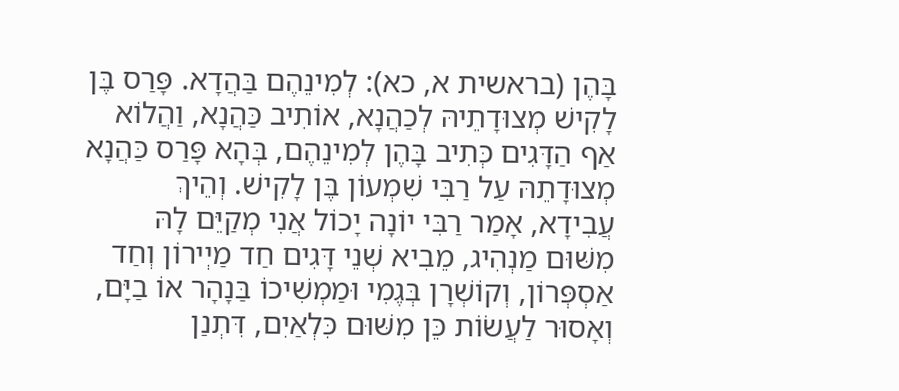בָּהֶן (בראשית א, כא): לְמִינֵהֶם בַּהֲדָא. פָּרַס בֶּן לָקִישׁ מְצוּדָתֵיהּ לְכַהֲנָא, אוֹתִיב כַּהֲנָא, וַהֲלוֹא אַף הַדָּגִים כְּתִיב בָּהֶן לְמִינֵהֶם, בְּהָא פָּרַס כַּהֲנָא מְצוּדָתֵהּ עַל רַבִּי שִׁמְעוֹן בֶּן לָקִישׁ. וְהֵיךְ עֲבִידָא, אָמַר רַבִּי יוֹנָה יָכוֹל אֲנִי מְקַיֵּם לָהּ מִשּׁוּם מַנְהִיג, מֵבִיא שְׁנֵי דָּגִים חַד מַיְירוֹן וְחַד אַסְפְּרוֹן, וְקוֹשְׁרָן בְּגֶמִי וּמַמְשִׁיכוֹ בַּנָהָר אוֹ בַיָּם, וְאָסוּר לַעֲשׂוֹת כֵּן מִשּׁוּם כִּלְאַיִם, דִּתְנַן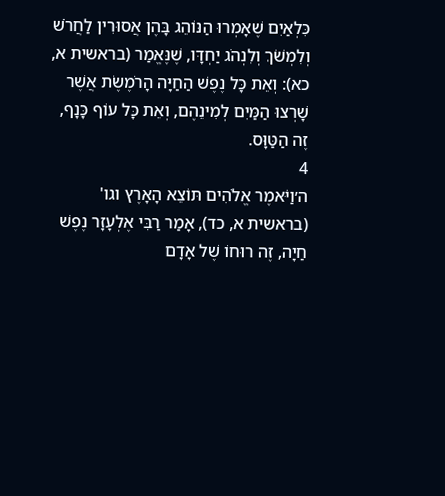כִּלְאַיִם שֶׁאָמְרוּ הַנּוֹהֵג בָּהֶן אֲסוּרִין לַחֲרֹשׁ וְלִמְשֹׁךְ וְלִנְהֹג יַחְדָּו, שֶׁנֶּאֱמַר (בראשית א, כא): וְאֵת כָּל נֶפֶשׁ הַחַיָּה הָרֹמֶשֶׂת אֲשֶׁר שָׁרְצוּ הַמַּיִם לְמִינֵהֶם, וְאֵת כָּל עוֹף כָּנָף, זֶה הַטַּוָּס.
4
ה׳וַיֹּאמֶר אֱלֹהִים תּוֹצֵא הָאָרֶץ וגו' (בראשית א, כד), אָמַר רַבִּי אֶלְעָזָר נֶפֶשׁ חַיָה, זֶה רוּחוֹ שֶׁל אָדָם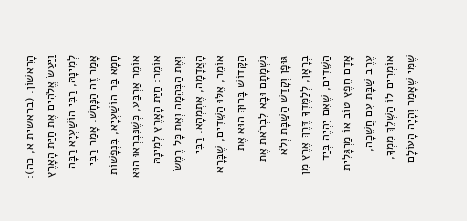הָרִאשׁוֹן. (בראשית א, כה): וַיַּעַשׂ אֱלֹהִים אֶת חַיַּת הָאָרֶץ לְמִינָהּ, רַבִּי הוֹשַׁעְיָא רַבָּה אָמַר זֶה הַנָּחָשׁ. אָמַר רַבִּי חָמָא בַּר הוֹשַׁעְיָא, בִּנְפָשׁוֹת אוֹמֵר אַרְבַּע, כְּשֶׁנִּבְרְאוּ הוּא אוֹמֵר: חַיַּת הָאָרֶץ לְמִינָהּ וְאֶת הַבְּהֵמָה וְאֵת כָּל רֶמֶשׂ הָאֲדָמָה, אֶתְמְהָא. רַבִּי אוֹמֵר, אֵלּוּ הַשֵּׁדִים, שֶׁבָּרָא הַקָּדוֹשׁ בָּרוּךְ הוּא אֶת נִשְׁמָתָם וּבָא לִבְרֹאת אֶת גּוּפָן וְקָדַשׁ הַשַּׁבָּת וְלֹא בְרָאָן, לְלַמֶּדְךָ דֶּרֶךְ אֶרֶץ מִן הַשֵּׁדִים, שֶׁאִם יִהְיֶה בְּיַד אָדָם חֵפֶץ טוֹב אוֹ מַרְגָּלִית עֶרֶב שַׁבָּת עִם חֲשֵׁכָה, אוֹמְרִים לוֹ הַשְּׁלֵךְ מִמְךָ, שֶׁמִּי שֶׁאָמַר וְהָיָה הָעוֹלָם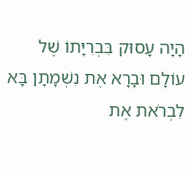הָיָה עָסוּק בִּבְרִיָּתוֹ שֶׁל עוֹלָם וּבָרָא אֶת נִשְׁמָתָן בָּא לִבְרֹאת אֶת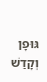גּוּפָן וְקָדַשׁ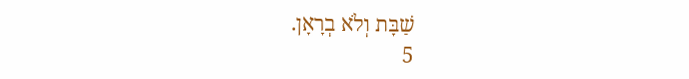שַׁבָּת וְלֹא בְרָאָן.
5